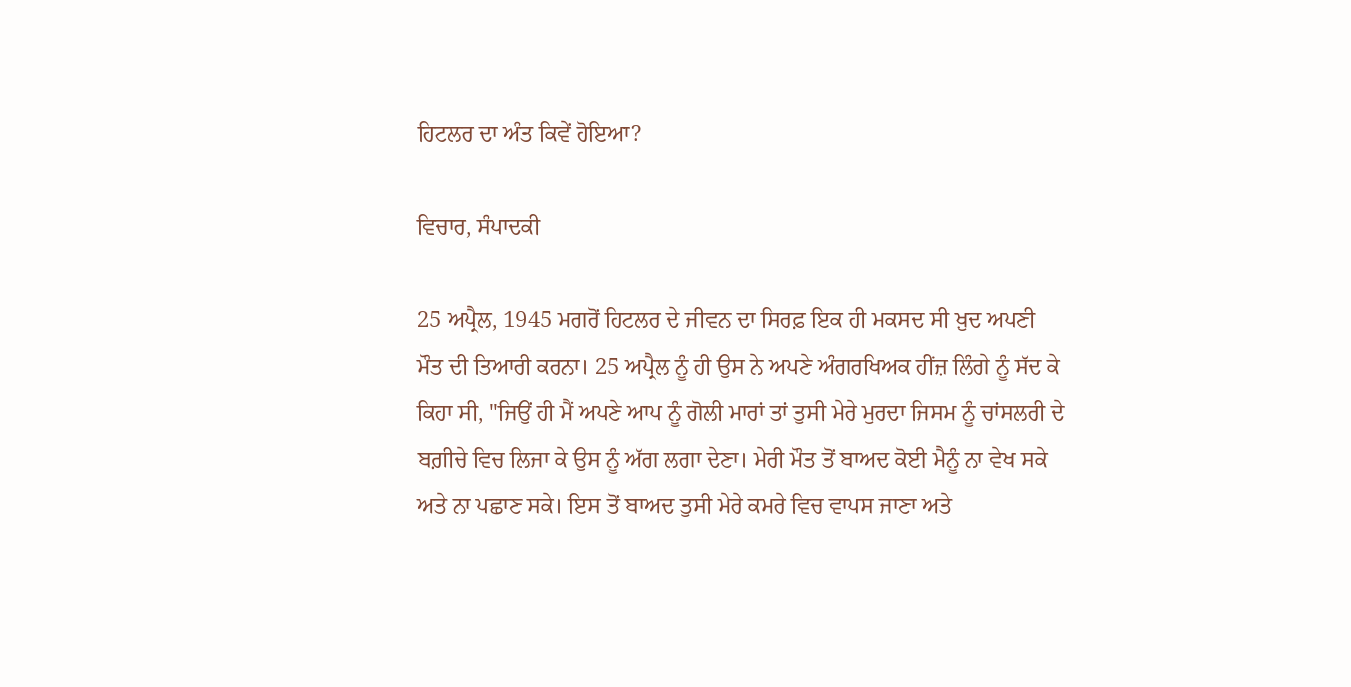ਹਿਟਲਰ ਦਾ ਅੰਤ ਕਿਵੇਂ ਹੋਇਆ?

ਵਿਚਾਰ, ਸੰਪਾਦਕੀ

25 ਅਪ੍ਰੈਲ, 1945 ਮਗਰੋਂ ਹਿਟਲਰ ਦੇ ਜੀਵਨ ਦਾ ਸਿਰਫ਼ ਇਕ ਹੀ ਮਕਸਦ ਸੀ ਖ਼ੁਦ ਅਪਣੀ ਮੌਤ ਦੀ ਤਿਆਰੀ ਕਰਨਾ। 25 ਅਪ੍ਰੈਲ ਨੂੰ ਹੀ ਉਸ ਨੇ ਅਪਣੇ ਅੰਗਰਖਿਅਕ ਹੀਂਜ਼ ਲਿੰਗੇ ਨੂੰ ਸੱਦ ਕੇ ਕਿਹਾ ਸੀ, ''ਜਿਉਂ ਹੀ ਮੈਂ ਅਪਣੇ ਆਪ ਨੂੰ ਗੋਲੀ ਮਾਰਾਂ ਤਾਂ ਤੁਸੀ ਮੇਰੇ ਮੁਰਦਾ ਜਿਸਮ ਨੂੰ ਚਾਂਸਲਰੀ ਦੇ ਬਗ਼ੀਚੇ ਵਿਚ ਲਿਜਾ ਕੇ ਉਸ ਨੂੰ ਅੱਗ ਲਗਾ ਦੇਣਾ। ਮੇਰੀ ਮੌਤ ਤੋਂ ਬਾਅਦ ਕੋਈ ਮੈਨੂੰ ਨਾ ਵੇਖ ਸਕੇ ਅਤੇ ਨਾ ਪਛਾਣ ਸਕੇ। ਇਸ ਤੋਂ ਬਾਅਦ ਤੁਸੀ ਮੇਰੇ ਕਮਰੇ ਵਿਚ ਵਾਪਸ ਜਾਣਾ ਅਤੇ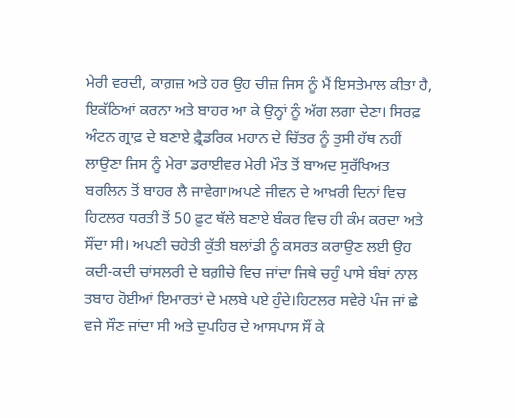ਮੇਰੀ ਵਰਦੀ, ਕਾਗ਼ਜ਼ ਅਤੇ ਹਰ ਉਹ ਚੀਜ਼ ਜਿਸ ਨੂੰ ਮੈਂ ਇਸਤੇਮਾਲ ਕੀਤਾ ਹੈ, ਇਕੱਠਿਆਂ ਕਰਨਾ ਅਤੇ ਬਾਹਰ ਆ ਕੇ ਉਨ੍ਹਾਂ ਨੂੰ ਅੱਗ ਲਗਾ ਦੇਣਾ। ਸਿਰਫ਼ ਅੰਟਨ ਗ੍ਰਾਫ਼ ਦੇ ਬਣਾਏ ਫ਼੍ਰੈਡਰਿਕ ਮਹਾਨ ਦੇ ਚਿੱਤਰ ਨੂੰ ਤੁਸੀ ਹੱਥ ਨਹੀਂ ਲਾਉਣਾ ਜਿਸ ਨੂੰ ਮੇਰਾ ਡਰਾਈਵਰ ਮੇਰੀ ਮੌਤ ਤੋਂ ਬਾਅਦ ਸੁਰੱਖਿਅਤ ਬਰਲਿਨ ਤੋਂ ਬਾਹਰ ਲੈ ਜਾਵੇਗਾ।ਅਪਣੇ ਜੀਵਨ ਦੇ ਆਖ਼ਰੀ ਦਿਨਾਂ ਵਿਚ ਹਿਟਲਰ ਧਰਤੀ ਤੋਂ 50 ਫ਼ੁਟ ਥੱਲੇ ਬਣਾਏ ਬੰਕਰ ਵਿਚ ਹੀ ਕੰਮ ਕਰਦਾ ਅਤੇ ਸੌਂਦਾ ਸੀ। ਅਪਣੀ ਚਹੇਤੀ ਕੁੱਤੀ ਬਲਾਂਡੀ ਨੂੰ ਕਸਰਤ ਕਰਾਉਣ ਲਈ ਉਹ ਕਦੀ-ਕਦੀ ਚਾਂਸਲਰੀ ਦੇ ਬਗ਼ੀਚੇ ਵਿਚ ਜਾਂਦਾ ਜਿਥੇ ਚਹੁੰ ਪਾਸੇ ਬੰਬਾਂ ਨਾਲ ਤਬਾਹ ਹੋਈਆਂ ਇਮਾਰਤਾਂ ਦੇ ਮਲਬੇ ਪਏ ਹੁੰਦੇ।ਹਿਟਲਰ ਸਵੇਰੇ ਪੰਜ ਜਾਂ ਛੇ ਵਜੇ ਸੌਣ ਜਾਂਦਾ ਸੀ ਅਤੇ ਦੁਪਹਿਰ ਦੇ ਆਸਪਾਸ ਸੌਂ ਕੇ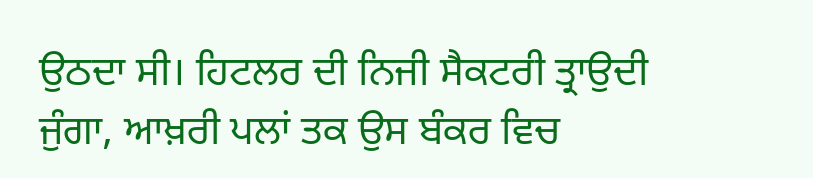ਉਠਦਾ ਸੀ। ਹਿਟਲਰ ਦੀ ਨਿਜੀ ਸੈਕਟਰੀ ਤ੍ਰਾਉਦੀ ਜੁੰਗਾ, ਆਖ਼ਰੀ ਪਲਾਂ ਤਕ ਉਸ ਬੰਕਰ ਵਿਚ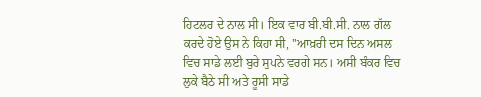ਹਿਟਲਰ ਦੇ ਨਾਲ ਸੀ। ਇਕ ਵਾਰ ਬੀ.ਬੀ.ਸੀ. ਨਾਲ ਗੱਲ ਕਰਦੇ ਹੋਏ ਉਸ ਨੇ ਕਿਹਾ ਸੀ, ''ਆਖ਼ਰੀ ਦਸ ਦਿਨ ਅਸਲ ਵਿਚ ਸਾਡੇ ਲਈ ਬੁਰੇ ਸੁਪਨੇ ਵਰਗੇ ਸਨ। ਅਸੀ ਬੰਕਰ ਵਿਚ ਲੁਕੇ ਬੈਠੇ ਸੀ ਅਤੇ ਰੂਸੀ ਸਾਡੇ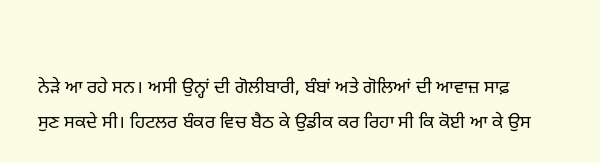ਨੇੜੇ ਆ ਰਹੇ ਸਨ। ਅਸੀ ਉਨ੍ਹਾਂ ਦੀ ਗੋਲੀਬਾਰੀ, ਬੰਬਾਂ ਅਤੇ ਗੋਲਿਆਂ ਦੀ ਆਵਾਜ਼ ਸਾਫ਼ ਸੁਣ ਸਕਦੇ ਸੀ। ਹਿਟਲਰ ਬੰਕਰ ਵਿਚ ਬੈਠ ਕੇ ਉਡੀਕ ਕਰ ਰਿਹਾ ਸੀ ਕਿ ਕੋਈ ਆ ਕੇ ਉਸ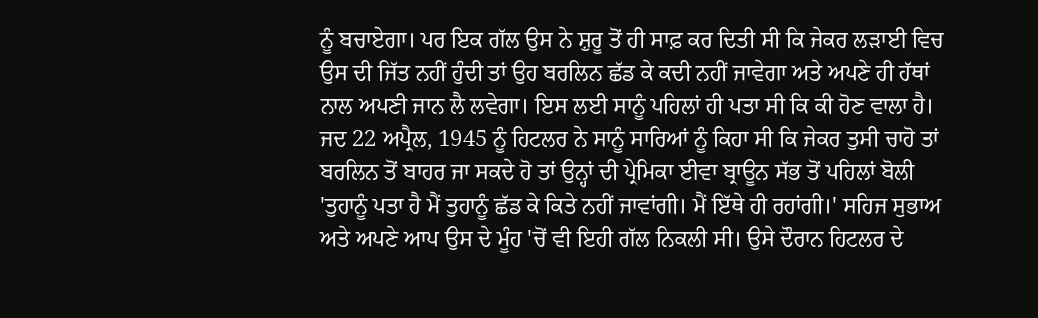ਨੂੰ ਬਚਾਏਗਾ। ਪਰ ਇਕ ਗੱਲ ਉਸ ਨੇ ਸ਼ੁਰੂ ਤੋਂ ਹੀ ਸਾਫ਼ ਕਰ ਦਿਤੀ ਸੀ ਕਿ ਜੇਕਰ ਲੜਾਈ ਵਿਚ ਉਸ ਦੀ ਜਿੱਤ ਨਹੀਂ ਹੁੰਦੀ ਤਾਂ ਉਹ ਬਰਲਿਨ ਛੱਡ ਕੇ ਕਦੀ ਨਹੀਂ ਜਾਵੇਗਾ ਅਤੇ ਅਪਣੇ ਹੀ ਹੱਥਾਂ ਨਾਲ ਅਪਣੀ ਜਾਨ ਲੈ ਲਵੇਗਾ। ਇਸ ਲਈ ਸਾਨੂੰ ਪਹਿਲਾਂ ਹੀ ਪਤਾ ਸੀ ਕਿ ਕੀ ਹੋਣ ਵਾਲਾ ਹੈ। ਜਦ 22 ਅਪ੍ਰੈਲ, 1945 ਨੂੰ ਹਿਟਲਰ ਨੇ ਸਾਨੂੰ ਸਾਰਿਆਂ ਨੂੰ ਕਿਹਾ ਸੀ ਕਿ ਜੇਕਰ ਤੁਸੀ ਚਾਹੋ ਤਾਂ ਬਰਲਿਨ ਤੋਂ ਬਾਹਰ ਜਾ ਸਕਦੇ ਹੋ ਤਾਂ ਉਨ੍ਹਾਂ ਦੀ ਪ੍ਰੇਮਿਕਾ ਈਵਾ ਬ੍ਰਾਊਨ ਸੱਭ ਤੋਂ ਪਹਿਲਾਂ ਬੋਲੀ 'ਤੁਹਾਨੂੰ ਪਤਾ ਹੈ ਮੈਂ ਤੁਹਾਨੂੰ ਛੱਡ ਕੇ ਕਿਤੇ ਨਹੀਂ ਜਾਵਾਂਗੀ। ਮੈਂ ਇੱਥੇ ਹੀ ਰਹਾਂਗੀ।' ਸਹਿਜ ਸੁਭਾਅ ਅਤੇ ਅਪਣੇ ਆਪ ਉਸ ਦੇ ਮੂੰਹ 'ਚੋਂ ਵੀ ਇਹੀ ਗੱਲ ਨਿਕਲੀ ਸੀ। ਉਸੇ ਦੌਰਾਨ ਹਿਟਲਰ ਦੇ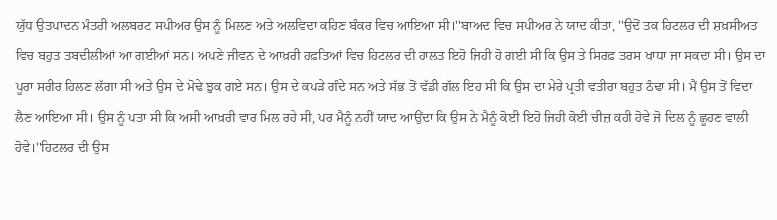ਯੁੱਧ ਉਤਪਾਦਨ ਮੰਤਰੀ ਅਲਬਰਟ ਸਪੀਅਰ ਉਸ ਨੂੰ ਮਿਲਣ ਅਤੇ ਅਲਵਿਦਾ ਕਹਿਣ ਬੰਕਰ ਵਿਚ ਆਇਆ ਸੀ।''ਬਾਅਦ ਵਿਚ ਸਪੀਅਰ ਨੇ ਯਾਦ ਕੀਤਾ, ''ਉਦੋਂ ਤਕ ਹਿਟਲਰ ਦੀ ਸ਼ਖ਼ਸੀਅਤ ਵਿਚ ਬਹੁਤ ਤਬਦੀਲੀਆਂ ਆ ਗਈਆਂ ਸਨ। ਅਪਣੇ ਜੀਵਨ ਦੇ ਆਖ਼ਰੀ ਹਫ਼ਤਿਆਂ ਵਿਚ ਹਿਟਲਰ ਦੀ ਹਾਲਤ ਇਹੋ ਜਿਹੀ ਹੋ ਗਈ ਸੀ ਕਿ ਉਸ ਤੇ ਸਿਰਫ਼ ਤਰਸ ਖਾਧਾ ਜਾ ਸਕਦਾ ਸੀ। ਉਸ ਦਾ ਪੂਰਾ ਸਰੀਰ ਹਿਲਣ ਲੱਗਾ ਸੀ ਅਤੇ ਉਸ ਦੇ ਮੋਢੇ ਝੁਕ ਗਏ ਸਨ। ਉਸ ਦੇ ਕਪੜੇ ਗੰਦੇ ਸਨ ਅਤੇ ਸੱਭ ਤੋਂ ਵੱਡੀ ਗੱਲ ਇਹ ਸੀ ਕਿ ਉਸ ਦਾ ਮੇਰੇ ਪ੍ਰਤੀ ਵਤੀਰਾ ਬਹੁਤ ਠੰਢਾ ਸੀ। ਮੈਂ ਉਸ ਤੋਂ ਵਿਦਾ ਲੈਣ ਆਇਆ ਸੀ। ਉਸ ਨੂੰ ਪਤਾ ਸੀ ਕਿ ਅਸੀ ਆਖ਼ਰੀ ਵਾਰ ਮਿਲ ਰਹੇ ਸੀ, ਪਰ ਮੈਨੂੰ ਨਹੀਂ ਯਾਦ ਆਉਂਦਾ ਕਿ ਉਸ ਨੇ ਮੈਨੂੰ ਕੋਈ ਇਹੋ ਜਿਹੀ ਕੋਈ ਚੀਜ਼ ਕਹੀ ਹੋਵੇ ਜੋ ਦਿਲ ਨੂੰ ਛੂਹਣ ਵਾਲੀ ਹੋਵੇ।''ਹਿਟਲਰ ਦੀ ਉਸ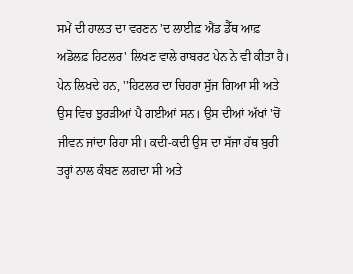ਸਮੇਂ ਦੀ ਹਾਲਤ ਦਾ ਵਰਣਨ 'ਦ ਲਾਈਫ਼ ਐਂਡ ਡੈੱਥ ਆਫ਼ ਅਡੋਲਫ਼ ਹਿਟਲਰ' ਲਿਖਣ ਵਾਲੇ ਰਾਬਰਟ ਪੇਨ ਨੇ ਵੀ ਕੀਤਾ ਹੈ। ਪੇਨ ਲਿਖਦੇ ਹਨ, ''ਹਿਟਲਰ ਦਾ ਚਿਹਰਾ ਸੁੱਜ ਗਿਆ ਸੀ ਅਤੇ ਉਸ ਵਿਚ ਝੁਰੜੀਆਂ ਪੈ ਗਈਆਂ ਸਨ। ਉਸ ਦੀਆਂ ਅੱਖਾਂ 'ਚੋਂ ਜੀਵਨ ਜਾਂਦਾ ਰਿਹਾ ਸੀ। ਕਦੀ-ਕਦੀ ਉਸ ਦਾ ਸੱਜਾ ਹੱਥ ਬੁਰੀ ਤਰ੍ਹਾਂ ਨਾਲ ਕੰਬਣ ਲਗਦਾ ਸੀ ਅਤੇ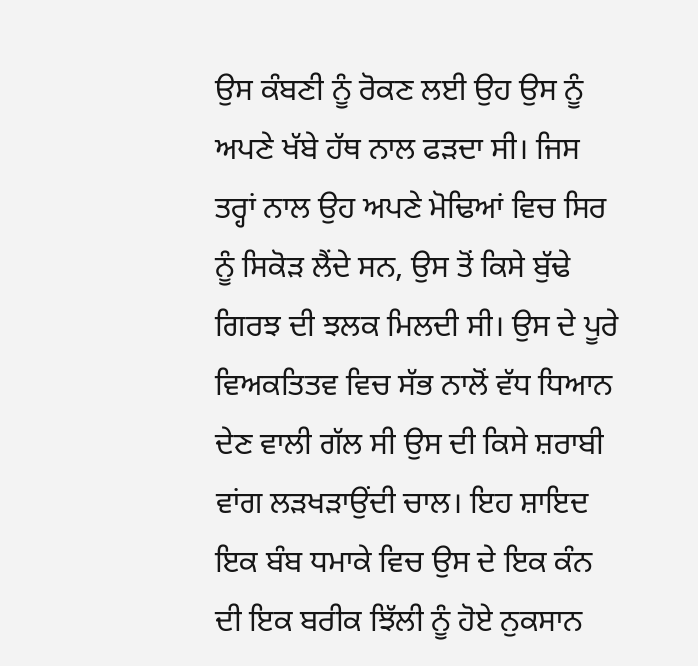ਉਸ ਕੰਬਣੀ ਨੂੰ ਰੋਕਣ ਲਈ ਉਹ ਉਸ ਨੂੰ ਅਪਣੇ ਖੱਬੇ ਹੱਥ ਨਾਲ ਫੜਦਾ ਸੀ। ਜਿਸ ਤਰ੍ਹਾਂ ਨਾਲ ਉਹ ਅਪਣੇ ਮੋਢਿਆਂ ਵਿਚ ਸਿਰ ਨੂੰ ਸਿਕੋੜ ਲੈਂਦੇ ਸਨ, ਉਸ ਤੋਂ ਕਿਸੇ ਬੁੱਢੇ ਗਿਰਝ ਦੀ ਝਲਕ ਮਿਲਦੀ ਸੀ। ਉਸ ਦੇ ਪੂਰੇ ਵਿਅਕਤਿਤਵ ਵਿਚ ਸੱਭ ਨਾਲੋਂ ਵੱਧ ਧਿਆਨ ਦੇਣ ਵਾਲੀ ਗੱਲ ਸੀ ਉਸ ਦੀ ਕਿਸੇ ਸ਼ਰਾਬੀ ਵਾਂਗ ਲੜਖੜਾਉਂਦੀ ਚਾਲ। ਇਹ ਸ਼ਾਇਦ ਇਕ ਬੰਬ ਧਮਾਕੇ ਵਿਚ ਉਸ ਦੇ ਇਕ ਕੰਨ ਦੀ ਇਕ ਬਰੀਕ ਝਿੱਲੀ ਨੂੰ ਹੋਏ ਨੁਕਸਾਨ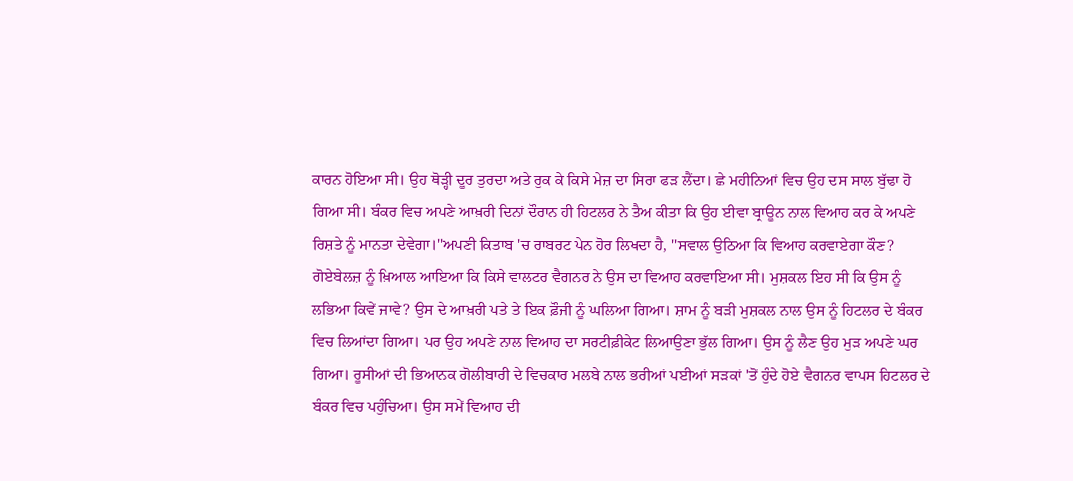ਕਾਰਨ ਹੋਇਆ ਸੀ। ਉਹ ਥੋੜ੍ਹੀ ਦੂਰ ਤੁਰਦਾ ਅਤੇ ਰੁਕ ਕੇ ਕਿਸੇ ਮੇਜ਼ ਦਾ ਸਿਰਾ ਫੜ ਲੈਂਦਾ। ਛੇ ਮਹੀਨਿਆਂ ਵਿਚ ਉਹ ਦਸ ਸਾਲ ਬੁੱਢਾ ਹੋ ਗਿਆ ਸੀ। ਬੰਕਰ ਵਿਚ ਅਪਣੇ ਆਖ਼ਰੀ ਦਿਨਾਂ ਦੌਰਾਨ ਹੀ ਹਿਟਲਰ ਨੇ ਤੈਅ ਕੀਤਾ ਕਿ ਉਹ ਈਵਾ ਬ੍ਰਾਊਨ ਨਾਲ ਵਿਆਹ ਕਰ ਕੇ ਅਪਣੇ ਰਿਸ਼ਤੇ ਨੂੰ ਮਾਨਤਾ ਦੇਵੇਗਾ।''ਅਪਣੀ ਕਿਤਾਬ 'ਚ ਰਾਬਰਟ ਪੇਨ ਹੋਰ ਲਿਖਦਾ ਹੈ, ''ਸਵਾਲ ਉਠਿਆ ਕਿ ਵਿਆਹ ਕਰਵਾਏਗਾ ਕੌਣ? ਗੋਏਬੇਲਜ਼ ਨੂੰ ਖ਼ਿਆਲ ਆਇਆ ਕਿ ਕਿਸੇ ਵਾਲਟਰ ਵੈਗਨਰ ਨੇ ਉਸ ਦਾ ਵਿਆਹ ਕਰਵਾਇਆ ਸੀ। ਮੁਸ਼ਕਲ ਇਹ ਸੀ ਕਿ ਉਸ ਨੂੰ ਲਭਿਆ ਕਿਵੇਂ ਜਾਵੇ? ਉਸ ਦੇ ਆਖ਼ਰੀ ਪਤੇ ਤੇ ਇਕ ਫ਼ੌਜੀ ਨੂੰ ਘਲਿਆ ਗਿਆ। ਸ਼ਾਮ ਨੂੰ ਬੜੀ ਮੁਸ਼ਕਲ ਨਾਲ ਉਸ ਨੂੰ ਹਿਟਲਰ ਦੇ ਬੰਕਰ ਵਿਚ ਲਿਆਂਦਾ ਗਿਆ। ਪਰ ਉਹ ਅਪਣੇ ਨਾਲ ਵਿਆਹ ਦਾ ਸਰਟੀਫ਼ੀਕੇਟ ਲਿਆਉਣਾ ਭੁੱਲ ਗਿਆ। ਉਸ ਨੂੰ ਲੈਣ ਉਹ ਮੁੜ ਅਪਣੇ ਘਰ ਗਿਆ। ਰੂਸੀਆਂ ਦੀ ਭਿਆਨਕ ਗੋਲੀਬਾਰੀ ਦੇ ਵਿਚਕਾਰ ਮਲਬੇ ਨਾਲ ਭਰੀਆਂ ਪਈਆਂ ਸੜਕਾਂ 'ਤੋਂ ਹੁੰਦੇ ਹੋਏ ਵੈਗਨਰ ਵਾਪਸ ਹਿਟਲਰ ਦੇ ਬੰਕਰ ਵਿਚ ਪਹੁੰਚਿਆ। ਉਸ ਸਮੇਂ ਵਿਆਹ ਦੀ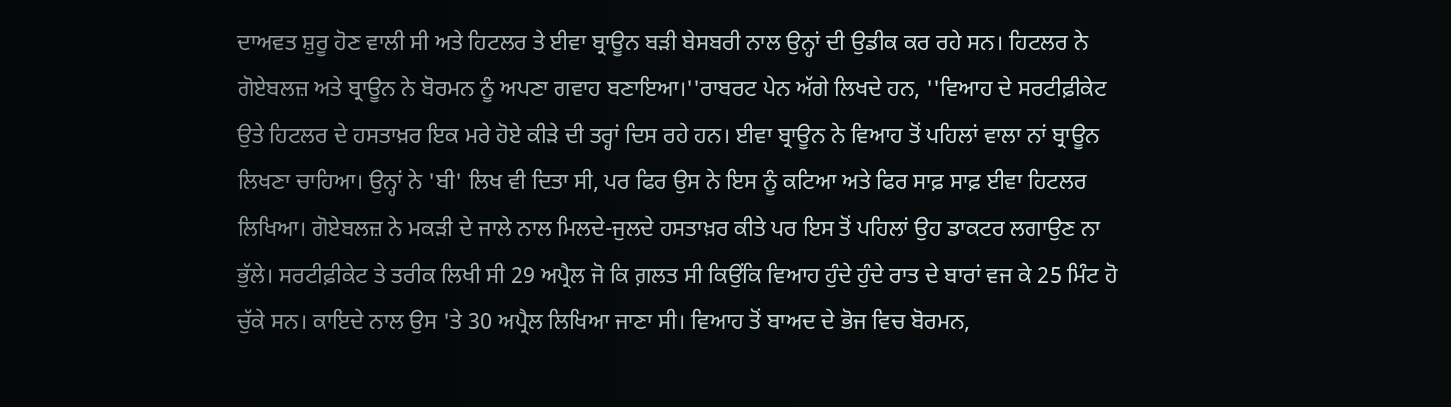ਦਾਅਵਤ ਸ਼ੁਰੂ ਹੋਣ ਵਾਲੀ ਸੀ ਅਤੇ ਹਿਟਲਰ ਤੇ ਈਵਾ ਬ੍ਰਾਊਨ ਬੜੀ ਬੇਸਬਰੀ ਨਾਲ ਉਨ੍ਹਾਂ ਦੀ ਉਡੀਕ ਕਰ ਰਹੇ ਸਨ। ਹਿਟਲਰ ਨੇ ਗੋਏਬਲਜ਼ ਅਤੇ ਬ੍ਰਾਊਨ ਨੇ ਬੋਰਮਨ ਨੂੰ ਅਪਣਾ ਗਵਾਹ ਬਣਾਇਆ।''ਰਾਬਰਟ ਪੇਨ ਅੱਗੇ ਲਿਖਦੇ ਹਨ, ''ਵਿਆਹ ਦੇ ਸਰਟੀਫ਼ੀਕੇਟ ਉਤੇ ਹਿਟਲਰ ਦੇ ਹਸਤਾਖ਼ਰ ਇਕ ਮਰੇ ਹੋਏ ਕੀੜੇ ਦੀ ਤਰ੍ਹਾਂ ਦਿਸ ਰਹੇ ਹਨ। ਈਵਾ ਬ੍ਰਾਊਨ ਨੇ ਵਿਆਹ ਤੋਂ ਪਹਿਲਾਂ ਵਾਲਾ ਨਾਂ ਬ੍ਰਾਊਨ ਲਿਖਣਾ ਚਾਹਿਆ। ਉਨ੍ਹਾਂ ਨੇ 'ਬੀ' ਲਿਖ ਵੀ ਦਿਤਾ ਸੀ, ਪਰ ਫਿਰ ਉਸ ਨੇ ਇਸ ਨੂੰ ਕਟਿਆ ਅਤੇ ਫਿਰ ਸਾਫ਼ ਸਾਫ਼ ਈਵਾ ਹਿਟਲਰ ਲਿਖਿਆ। ਗੋਏਬਲਜ਼ ਨੇ ਮਕੜੀ ਦੇ ਜਾਲੇ ਨਾਲ ਮਿਲਦੇ-ਜੁਲਦੇ ਹਸਤਾਖ਼ਰ ਕੀਤੇ ਪਰ ਇਸ ਤੋਂ ਪਹਿਲਾਂ ਉਹ ਡਾਕਟਰ ਲਗਾਉਣ ਨਾ ਭੁੱਲੇ। ਸਰਟੀਫ਼ੀਕੇਟ ਤੇ ਤਰੀਕ ਲਿਖੀ ਸੀ 29 ਅਪ੍ਰੈਲ ਜੋ ਕਿ ਗ਼ਲਤ ਸੀ ਕਿਉਂਕਿ ਵਿਆਹ ਹੁੰਦੇ ਹੁੰਦੇ ਰਾਤ ਦੇ ਬਾਰਾਂ ਵਜ ਕੇ 25 ਮਿੰਟ ਹੋ ਚੁੱਕੇ ਸਨ। ਕਾਇਦੇ ਨਾਲ ਉਸ 'ਤੇ 30 ਅਪ੍ਰੈਲ ਲਿਖਿਆ ਜਾਣਾ ਸੀ। ਵਿਆਹ ਤੋਂ ਬਾਅਦ ਦੇ ਭੋਜ ਵਿਚ ਬੋਰਮਨ,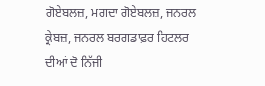ਗੋਏਬਲਜ਼, ਮਗਦਾ ਗੋਏਬਲਜ਼, ਜਨਰਲ ਕ੍ਰੇਬਜ਼, ਜਨਰਲ ਬਰਗਡਾਫ਼ਰ ਹਿਟਲਰ ਦੀਆਂ ਦੋ ਨਿੱਜੀ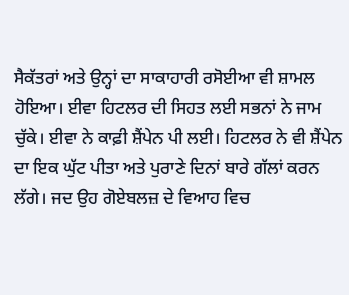ਸੈਕੱਤਰਾਂ ਅਤੇ ਉਨ੍ਹਾਂ ਦਾ ਸਾਕਾਹਾਰੀ ਰਸੋਈਆ ਵੀ ਸ਼ਾਮਲ ਹੋਇਆ। ਈਵਾ ਹਿਟਲਰ ਦੀ ਸਿਹਤ ਲਈ ਸਭਨਾਂ ਨੇ ਜਾਮ ਚੁੱਕੇ। ਈਵਾ ਨੇ ਕਾਫ਼ੀ ਸ਼ੈਂਪੇਨ ਪੀ ਲਈ। ਹਿਟਲਰ ਨੇ ਵੀ ਸ਼ੈਂਪੇਨ ਦਾ ਇਕ ਘੁੱਟ ਪੀਤਾ ਅਤੇ ਪੁਰਾਣੇ ਦਿਨਾਂ ਬਾਰੇ ਗੱਲਾਂ ਕਰਨ ਲੱਗੇ। ਜਦ ਉਹ ਗੋਏਬਲਜ਼ ਦੇ ਵਿਆਹ ਵਿਚ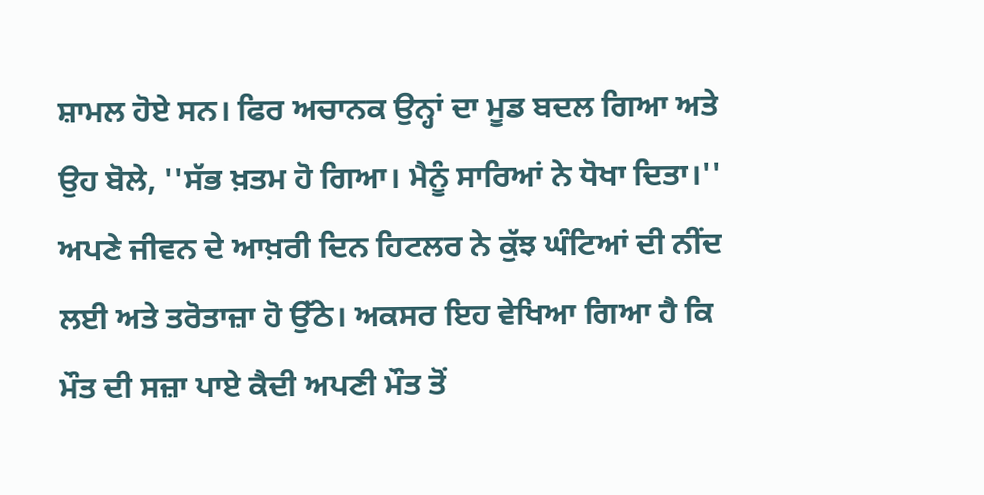ਸ਼ਾਮਲ ਹੋਏ ਸਨ। ਫਿਰ ਅਚਾਨਕ ਉਨ੍ਹਾਂ ਦਾ ਮੂਡ ਬਦਲ ਗਿਆ ਅਤੇ ਉਹ ਬੋਲੇ, ''ਸੱਭ ਖ਼ਤਮ ਹੋ ਗਿਆ। ਮੈਨੂੰ ਸਾਰਿਆਂ ਨੇ ਧੋਖਾ ਦਿਤਾ।'' ਅਪਣੇ ਜੀਵਨ ਦੇ ਆਖ਼ਰੀ ਦਿਨ ਹਿਟਲਰ ਨੇ ਕੁੱਝ ਘੰਟਿਆਂ ਦੀ ਨੀਂਦ ਲਈ ਅਤੇ ਤਰੋਤਾਜ਼ਾ ਹੋ ਉੱਠੇ। ਅਕਸਰ ਇਹ ਵੇਖਿਆ ਗਿਆ ਹੈ ਕਿ ਮੌਤ ਦੀ ਸਜ਼ਾ ਪਾਏ ਕੈਦੀ ਅਪਣੀ ਮੌਤ ਤੋਂ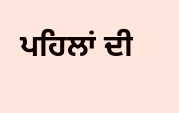ਪਹਿਲਾਂ ਦੀ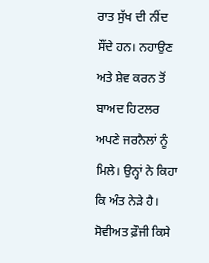ਰਾਤ ਸੁੱਖ ਦੀ ਨੀਂਦ ਸੌਂਦੇ ਹਨ। ਨਹਾਉਣ ਅਤੇ ਸ਼ੇਵ ਕਰਨ ਤੋਂ ਬਾਅਦ ਹਿਟਲਰ ਅਪਣੇ ਜਰਨੈਲਾਂ ਨੂੰ ਮਿਲੇ। ਉਨ੍ਹਾਂ ਨੇ ਕਿਹਾ ਕਿ ਅੰਤ ਨੇੜੇ ਹੈ। ਸੋਵੀਅਤ ਫ਼ੌਜੀ ਕਿਸੇ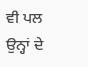ਵੀ ਪਲ ਉਨ੍ਹਾਂ ਦੇ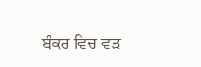ਬੰਕਰ ਵਿਚ ਵੜ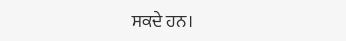ਸਕਦੇ ਹਨ।